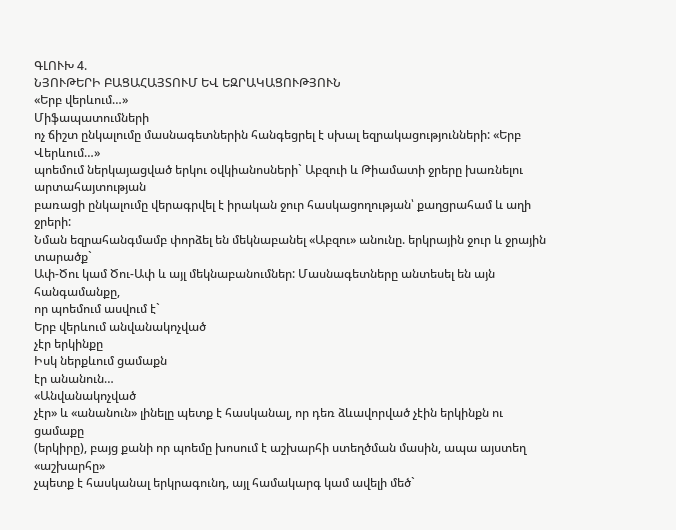ԳԼՈՒԽ 4.
ՆՅՈՒԹԵՐԻ ԲԱՑԱՀԱՅՏՈՒՄ ԵՎ ԵԶՐԱԿԱՑՈՒԹՅՈՒՆ
«Երբ վերևում…»
Միֆապատումների
ոչ ճիշտ ընկալումը մասնագետներին հանգեցրել է սխալ եզրակացությունների: «Երբ Վերևում…»
պոեմում ներկայացված երկու օվկիանոսների` Աբզուի և Թիամատի ջրերը խառնելու արտահայտության
բառացի ընկալումը վերագրվել է իրական ջուր հասկացողության՝ քաղցրահամ և աղի ջրերի:
Նման եզրահանգմամբ փորձել են մեկնաբանել «Աբզու» անունը. երկրային ջուր և ջրային տարածք`
Ափ-Ծու կամ Ծու-Ափ և այլ մեկնաբանումներ: Մասնագետները անտեսել են այն հանգամանքը,
որ պոեմում ասվում է`
Երբ վերևում անվանակոչված
չէր երկինքը
Իսկ ներքևում ցամաքն
էր անանուն…
«Անվանակոչված
չէր» և «անանուն» լինելը պետք է հասկանալ, որ դեռ ձևավորված չէին երկինքն ու ցամաքը
(երկիրը), բայց քանի որ պոեմը խոսում է աշխարհի ստեղծման մասին, ապա այստեղ «աշխարհը»
չպետք է հասկանալ երկրագունդ, այլ համակարգ կամ ավելի մեծ`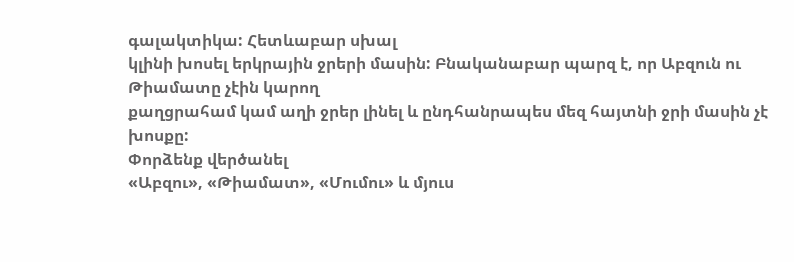գալակտիկա: Հետևաբար սխալ
կլինի խոսել երկրային ջրերի մասին: Բնականաբար պարզ է, որ Աբզուն ու Թիամատը չէին կարող
քաղցրահամ կամ աղի ջրեր լինել և ընդհանրապես մեզ հայտնի ջրի մասին չէ խոսքը:
Փորձենք վերծանել
«Աբզու», «Թիամատ», «Մումու» և մյուս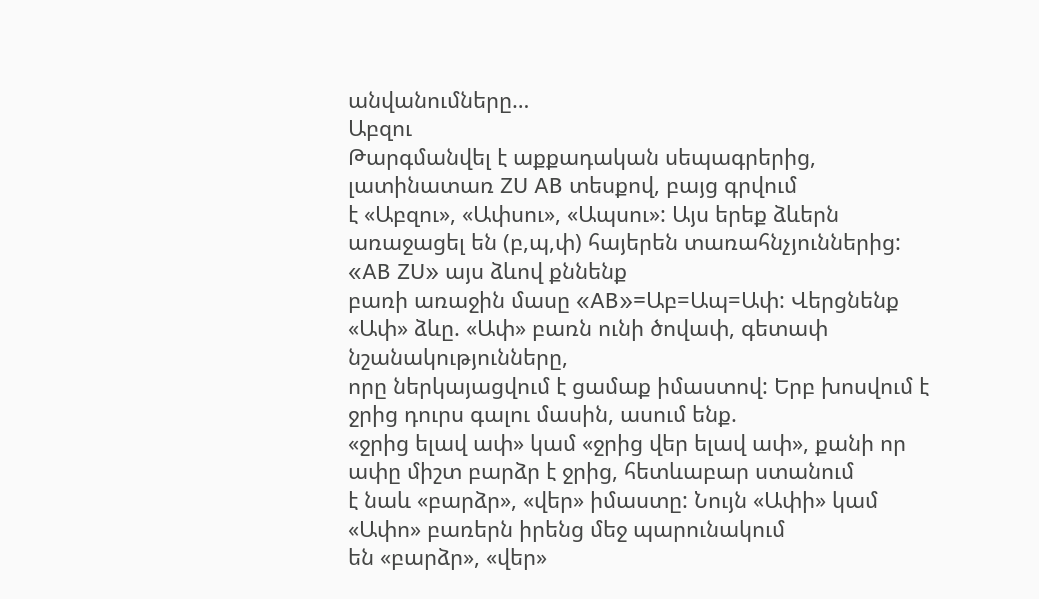անվանումները…
Աբզու
Թարգմանվել է աքքադական սեպագրերից, լատինատառ ZU AB տեսքով, բայց գրվում
է «Աբզու», «Ափսու», «Ապսու»: Այս երեք ձևերն առաջացել են (բ,պ,փ) հայերեն տառահնչյուններից: «AB ZU» այս ձևով քննենք
բառի առաջին մասը «AB»=Աբ=Ապ=Ափ: Վերցնենք «Ափ» ձևը. «Ափ» բառն ունի ծովափ, գետափ նշանակությունները,
որը ներկայացվում է ցամաք իմաստով: Երբ խոսվում է ջրից դուրս գալու մասին, ասում ենք.
«ջրից ելավ ափ» կամ «ջրից վեր ելավ ափ», քանի որ ափը միշտ բարձր է ջրից, հետևաբար ստանում
է նաև «բարձր», «վեր» իմաստը: Նույն «Ափի» կամ «Ափո» բառերն իրենց մեջ պարունակում
են «բարձր», «վեր»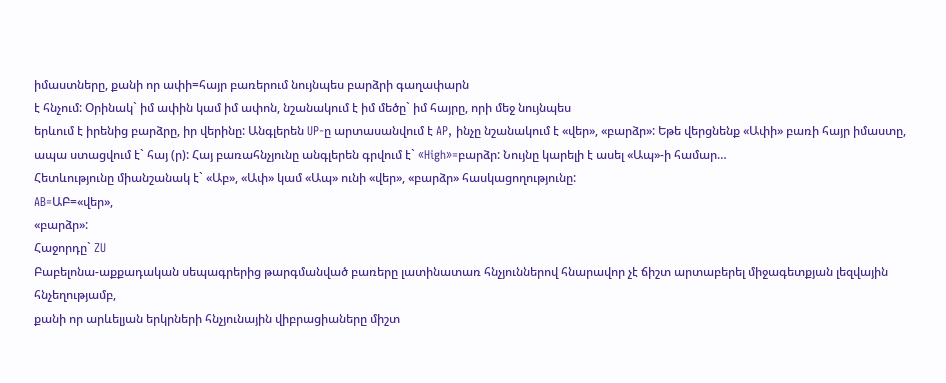իմաստները, քանի որ ափի=հայր բառերում նույնպես բարձրի գաղափարն
է հնչում: Օրինակ` իմ ափին կամ իմ ափոն, նշանակում է իմ մեծը` իմ հայրը, որի մեջ նույնպես
երևում է իրենից բարձրը, իր վերինը: Անգլերեն UP-ը արտասանվում է AP, ինչը նշանակում է «վեր», «բարձր»: Եթե վերցնենք «Ափի» բառի հայր իմաստը, ապա ստացվում է` հայ (ր): Հայ բառահնչյունը անգլերեն գրվում է` «High»=բարձր: Նույնը կարելի է ասել «Ապ»-ի համար…
Հետևությունը միանշանակ է` «Աբ», «Ափ» կամ «Ապ» ունի «վեր», «բարձր» հասկացողությունը:
AB=ԱԲ=«վեր»,
«բարձր»:
Հաջորդը` ZU
Բաբելոնա-աքքադական սեպագրերից թարգմանված բառերը լատինատառ հնչյուններով հնարավոր չէ ճիշտ արտաբերել միջագետքյան լեզվային հնչեղությամբ,
քանի որ արևելյան երկրների հնչյունային վիբրացիաները միշտ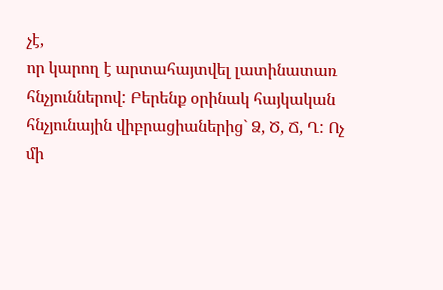չէ,
որ կարող է արտահայտվել լատինատառ հնչյուններով: Բերենք օրինակ հայկական հնչյունային վիբրացիաներից` Ձ, Ծ, Ճ, Ղ: Ոչ մի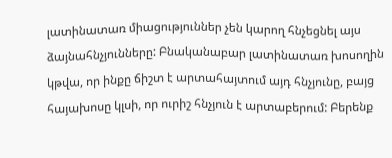լատինատառ միացություններ չեն կարող հնչեցնել այս ձայնահնչյունները: Բնականաբար լատինատառ խոսողին կթվա, որ ինքը ճիշտ է արտահայտում այդ հնչյունը, բայց հայախոսը կլսի, որ ուրիշ հնչյուն է արտաբերում: Բերենք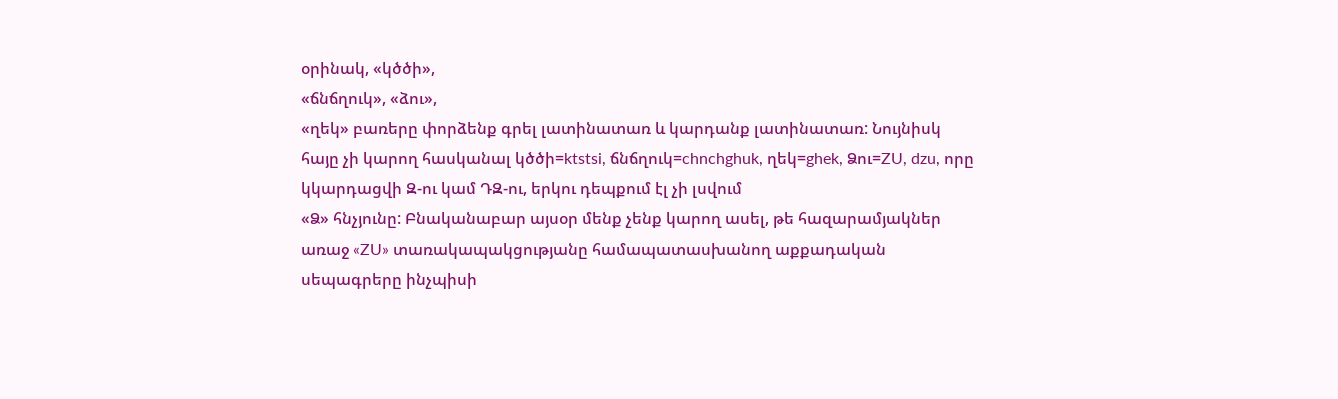օրինակ, «կծծի»,
«ճնճղուկ», «ձու»,
«ղեկ» բառերը փորձենք գրել լատինատառ և կարդանք լատինատառ: Նույնիսկ հայը չի կարող հասկանալ կծծի=ktstsi, ճնճղուկ=chnchghuk, ղեկ=ghek, Ձու=ZU, dzu, որը կկարդացվի Զ-ու կամ ԴԶ-ու, երկու դեպքում էլ չի լսվում
«Ձ» հնչյունը: Բնականաբար այսօր մենք չենք կարող ասել, թե հազարամյակներ առաջ «ZU» տառակապակցությանը համապատասխանող աքքադական սեպագրերը ինչպիսի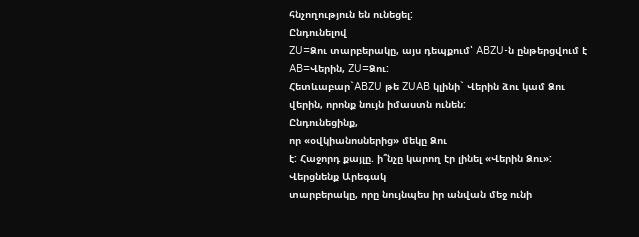հնչողություն են ունեցել:
Ընդունելով
ZU=Ձու տարբերակը, այս դեպքում՝ ABZU-ն ընթերցվում է AB=Վերին, ZU=Ձու:
Հետևաբար`ABZU թե ZUAB կլինի` Վերին ձու կամ Ձու վերին, որոնք նույն իմաստն ունեն:
Ընդունեցինք,
որ «օվկիանոսներից» մեկը Ձու
է: Հաջորդ քայլը. ի՞նչը կարող էր լինել «Վերին Ձու»: Վերցնենք Արեգակ
տարբերակը, որը նույնպես իր անվան մեջ ունի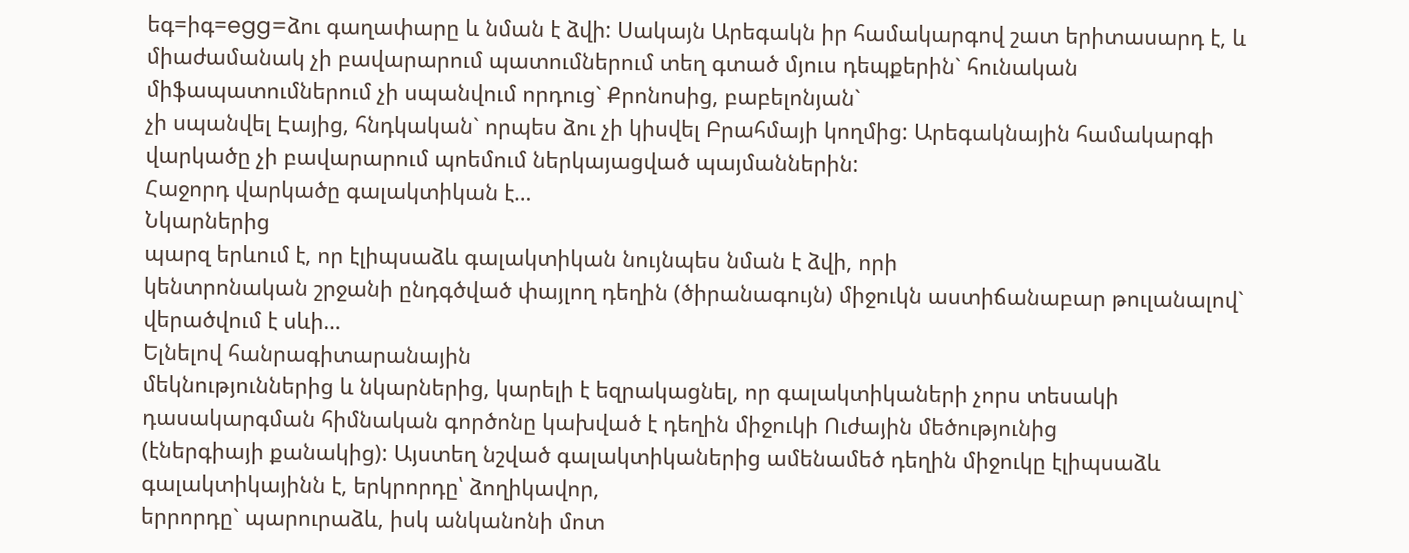եգ=իգ=egg=ձու գաղափարը և նման է ձվի: Սակայն Արեգակն իր համակարգով շատ երիտասարդ է, և միաժամանակ չի բավարարում պատումներում տեղ գտած մյուս դեպքերին` հունական միֆապատումներում չի սպանվում որդուց` Քրոնոսից, բաբելոնյան`
չի սպանվել Էայից, հնդկական` որպես ձու չի կիսվել Բրահմայի կողմից: Արեգակնային համակարգի վարկածը չի բավարարում պոեմում ներկայացված պայմաններին:
Հաջորդ վարկածը գալակտիկան է…
Նկարներից
պարզ երևում է, որ էլիպսաձև գալակտիկան նույնպես նման է ձվի, որի
կենտրոնական շրջանի ընդգծված փայլող դեղին (ծիրանագույն) միջուկն աստիճանաբար թուլանալով` վերածվում է սևի…
Ելնելով հանրագիտարանային
մեկնություններից և նկարներից, կարելի է եզրակացնել, որ գալակտիկաների չորս տեսակի
դասակարգման հիմնական գործոնը կախված է դեղին միջուկի Ուժային մեծությունից
(էներգիայի քանակից): Այստեղ նշված գալակտիկաներից ամենամեծ դեղին միջուկը էլիպսաձև գալակտիկայինն է, երկրորդը՝ ձողիկավոր,
երրորդը` պարուրաձև, իսկ անկանոնի մոտ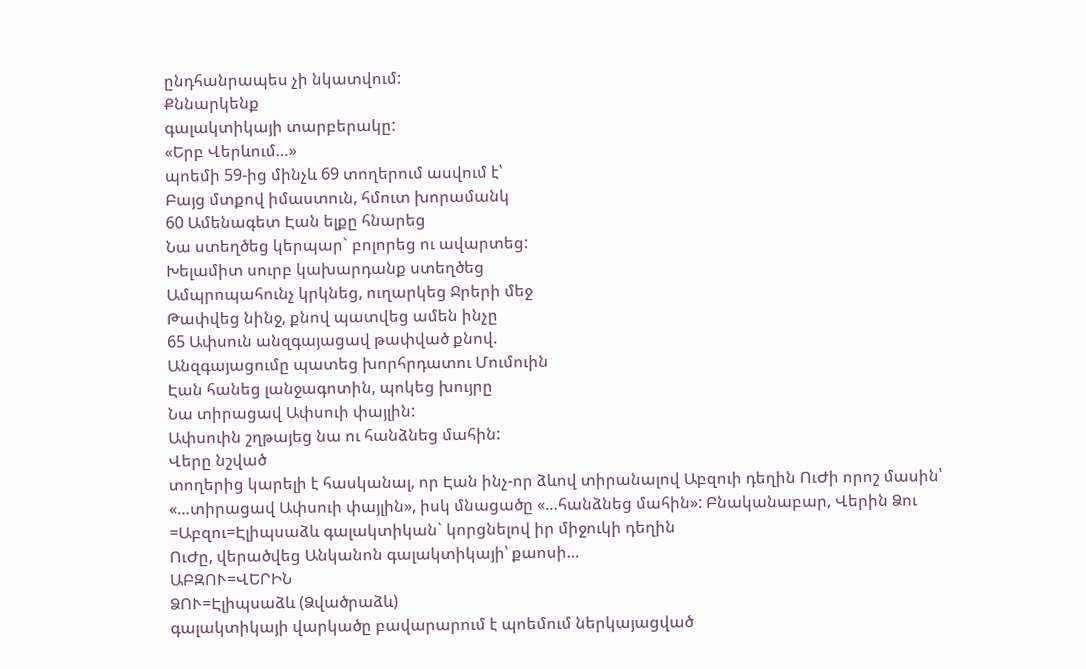ընդհանրապես չի նկատվում:
Քննարկենք
գալակտիկայի տարբերակը:
«Երբ Վերևում…»
պոեմի 59-ից մինչև 69 տողերում ասվում է՝
Բայց մտքով իմաստուն, հմուտ խորամանկ
60 Ամենագետ Էան ելքը հնարեց
Նա ստեղծեց կերպար` բոլորեց ու ավարտեց:
Խելամիտ սուրբ կախարդանք ստեղծեց
Ամպրոպահունչ կրկնեց, ուղարկեց Ջրերի մեջ
Թափվեց նինջ, քնով պատվեց ամեն ինչը
65 Ափսուն անզգայացավ թափված քնով.
Անզգայացումը պատեց խորհրդատու Մումուին
Էան հանեց լանջագոտին, պոկեց խույրը
Նա տիրացավ Ափսուի փայլին:
Ափսուին շղթայեց նա ու հանձնեց մահին:
Վերը նշված
տողերից կարելի է հասկանալ, որ Էան ինչ-որ ձևով տիրանալով Աբզուի դեղին ՈւԺի որոշ մասին՝
«…տիրացավ Ափսուի փայլին», իսկ մնացածը «…հանձնեց մահին»: Բնականաբար, Վերին Ձու =Աբզու=Էլիպսաձև գալակտիկան` կորցնելով իր միջուկի դեղին
ՈւԺը, վերածվեց Անկանոն գալակտիկայի՝ քաոսի…
ԱԲԶՈՒ=ՎԵՐԻՆ
ՁՈՒ=Էլիպսաձև (Ձվածրաձև)
գալակտիկայի վարկածը բավարարում է պոեմում ներկայացված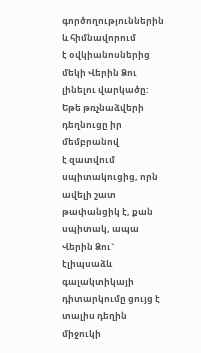գործողություններին և հիմնավորում
է օվկիանոսներից մեկի Վերին Ձու լինելու վարկածը: Եթե թռչնաձվերի դեղնուցը իր մեմբրանով
է զատվում սպիտակուցից, որն ավելի շատ թափանցիկ է, քան սպիտակ, ապա Վերին Ձու` էլիպսաձև գալակտիկայի դիտարկումը ցույց է տալիս դեղին միջուկի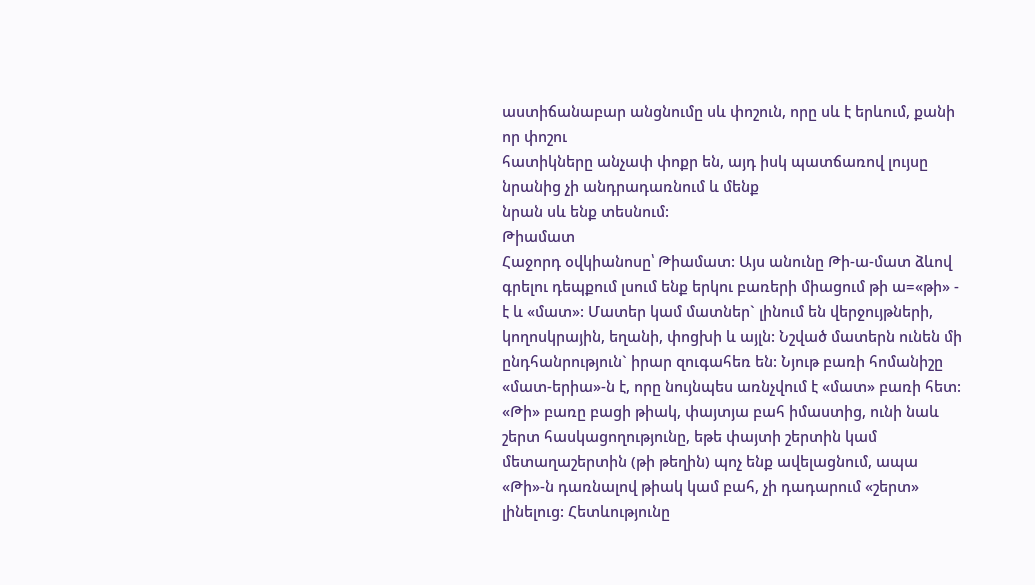աստիճանաբար անցնումը սև փոշուն, որը սև է երևում, քանի որ փոշու
հատիկները անչափ փոքր են, այդ իսկ պատճառով լույսը նրանից չի անդրադառնում և մենք
նրան սև ենք տեսնում:
Թիամատ
Հաջորդ օվկիանոսը՝ Թիամատ: Այս անունը Թի-ա-մատ ձևով գրելու դեպքում լսում ենք երկու բառերի միացում թի ա=«թի» - է և «մատ»: Մատեր կամ մատներ` լինում են վերջույթների, կողոսկրային, եղանի, փոցխի և այլն: Նշված մատերն ունեն մի ընդհանրություն` իրար զուգահեռ են: Նյութ բառի հոմանիշը «մատ-երիա»-ն է, որը նույնպես առնչվում է «մատ» բառի հետ: «Թի» բառը բացի թիակ, փայտյա բահ իմաստից, ունի նաև շերտ հասկացողությունը, եթե փայտի շերտին կամ մետաղաշերտին (թի թեղին) պոչ ենք ավելացնում, ապա «Թի»-ն դառնալով թիակ կամ բահ, չի դադարում «շերտ» լինելուց: Հետևությունը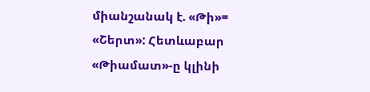միանշանակ է. «Թի»= «Շերտ»: Հետևաբար «Թիամատ»-ը կլինի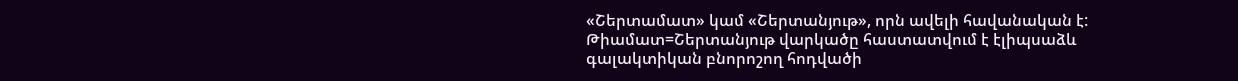«Շերտամատ» կամ «Շերտանյութ», որն ավելի հավանական է: Թիամատ=Շերտանյութ վարկածը հաստատվում է էլիպսաձև գալակտիկան բնորոշող հոդվածի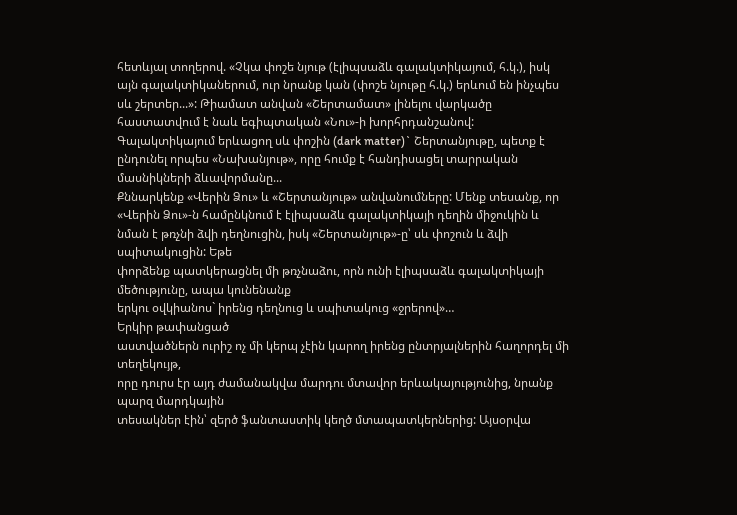հետևյալ տողերով. «Չկա փոշե նյութ (էլիպսաձև գալակտիկայում, հ.կ.), իսկ այն գալակտիկաներում, ուր նրանք կան (փոշե նյութը հ.կ.) երևում են ինչպես սև շերտեր...»: Թիամատ անվան «Շերտամատ» լինելու վարկածը հաստատվում է նաև եգիպտական «Նու»-ի խորհրդանշանով: Գալակտիկայում երևացող սև փոշին (dark matter)` Շերտանյութը, պետք է ընդունել որպես «Նախանյութ», որը հումք է հանդիսացել տարրական մասնիկների ձևավորմանը...
Քննարկենք «Վերին Ձու» և «Շերտանյութ» անվանումները: Մենք տեսանք, որ «Վերին Ձու»-ն համընկնում է էլիպսաձև գալակտիկայի դեղին միջուկին և նման է թռչնի ձվի դեղնուցին, իսկ «Շերտանյութ»-ը՝ սև փոշուն և ձվի սպիտակուցին: Եթե
փորձենք պատկերացնել մի թռչնաձու, որն ունի էլիպսաձև գալակտիկայի մեծությունը, ապա կունենանք
երկու օվկիանոս` իրենց դեղնուց և սպիտակուց «ջրերով»…
Երկիր թափանցած
աստվածներն ուրիշ ոչ մի կերպ չէին կարող իրենց ընտրյալներին հաղորդել մի տեղեկույթ,
որը դուրս էր այդ ժամանակվա մարդու մտավոր երևակայությունից, նրանք պարզ մարդկային
տեսակներ էին՝ զերծ ֆանտաստիկ կեղծ մտապատկերներից: Այսօրվա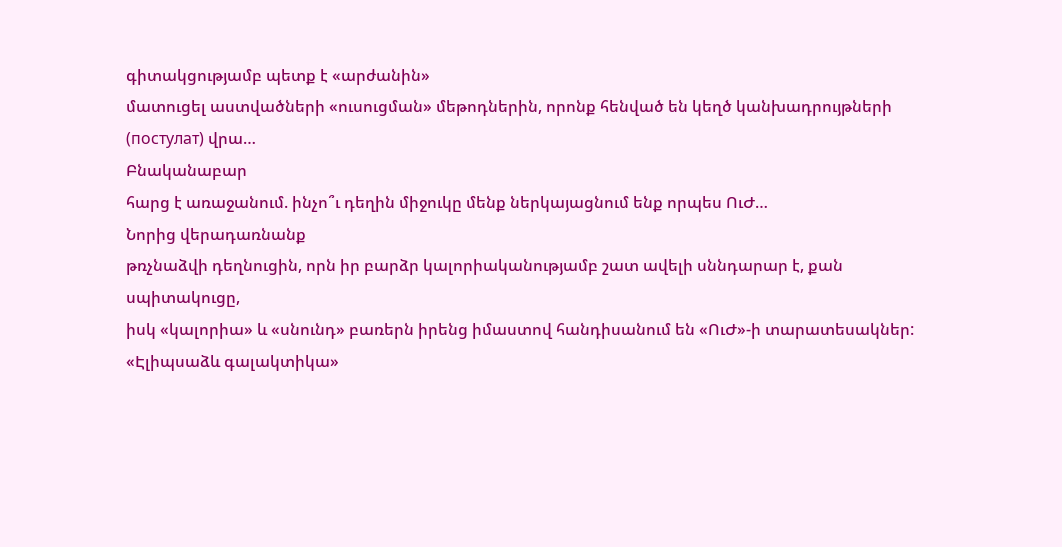գիտակցությամբ պետք է «արժանին»
մատուցել աստվածների «ուսուցման» մեթոդներին, որոնք հենված են կեղծ կանխադրույթների
(постулат) վրա…
Բնականաբար
հարց է առաջանում. ինչո՞ւ դեղին միջուկը մենք ներկայացնում ենք որպես ՈւԺ…
Նորից վերադառնանք
թռչնաձվի դեղնուցին, որն իր բարձր կալորիականությամբ շատ ավելի սննդարար է, քան սպիտակուցը,
իսկ «կալորիա» և «սնունդ» բառերն իրենց իմաստով հանդիսանում են «ՈւԺ»-ի տարատեսակներ:
«Էլիպսաձև գալակտիկա»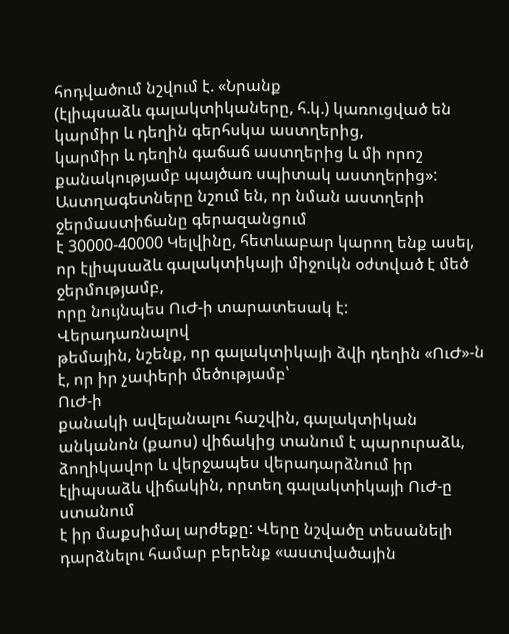հոդվածում նշվում է. «Նրանք
(էլիպսաձև գալակտիկաները, հ.կ.) կառուցված են կարմիր և դեղին գերհսկա աստղերից,
կարմիր և դեղին գաճաճ աստղերից և մի որոշ քանակությամբ պայծառ սպիտակ աստղերից»: Աստղագետները նշում են, որ նման աստղերի ջերմաստիճանը գերազանցում
է 30000-40000 Կելվինը, հետևաբար կարող ենք ասել, որ էլիպսաձև գալակտիկայի միջուկն օժտված է մեծ ջերմությամբ,
որը նույնպես ՈւԺ-ի տարատեսակ է:
Վերադառնալով
թեմային, նշենք, որ գալակտիկայի ձվի դեղին «ՈւԺ»-ն է, որ իր չափերի մեծությամբ՝
ՈւԺ-ի
քանակի ավելանալու հաշվին, գալակտիկան անկանոն (քաոս) վիճակից տանում է պարուրաձև,
ձողիկավոր և վերջապես վերադարձնում իր էլիպսաձև վիճակին, որտեղ գալակտիկայի ՈւԺ-ը ստանում
է իր մաքսիմալ արժեքը: Վերը նշվածը տեսանելի դարձնելու համար բերենք «աստվածային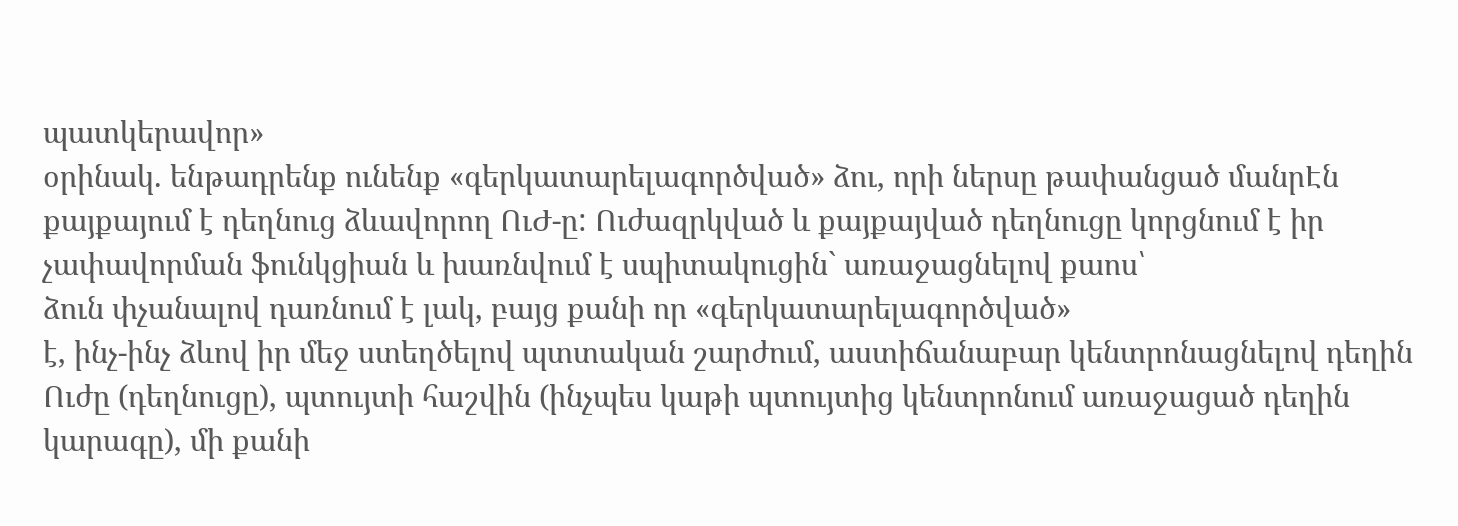պատկերավոր»
օրինակ. ենթադրենք ունենք «գերկատարելագործված» ձու, որի ներսը թափանցած մանրԷն
քայքայում է դեղնուց ձևավորող ՈւԺ-ը: Ուժազրկված և քայքայված դեղնուցը կորցնում է իր
չափավորման ֆունկցիան և խառնվում է սպիտակուցին` առաջացնելով քաոս՝
ձուն փչանալով դառնում է լակ, բայց քանի որ «գերկատարելագործված»
է, ինչ-ինչ ձևով իր մեջ ստեղծելով պտտական շարժում, աստիճանաբար կենտրոնացնելով դեղին
Ուժը (դեղնուցը), պտույտի հաշվին (ինչպես կաթի պտույտից կենտրոնում առաջացած դեղին
կարագը), մի քանի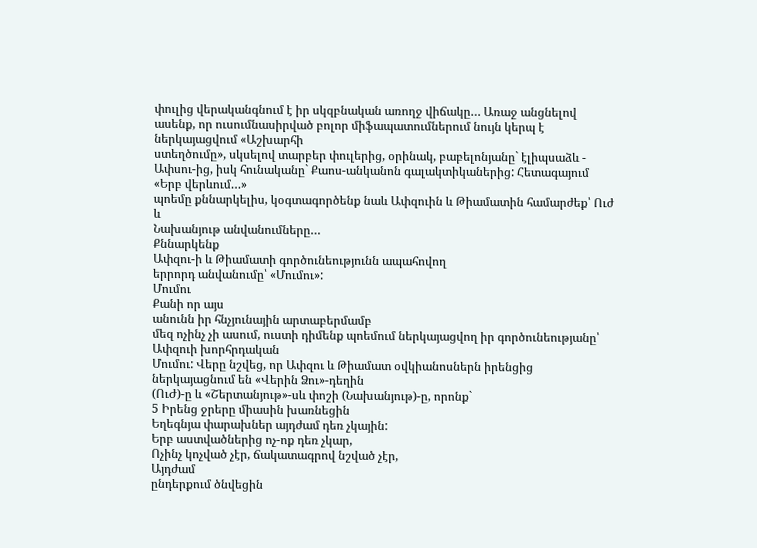փուլից վերականգնում է իր սկզբնական առողջ վիճակը… Առաջ անցնելով
ասենք, որ ուսումնասիրված բոլոր միֆապատումներում նույն կերպ է ներկայացվում «Աշխարհի
ստեղծումը», սկսելով տարբեր փուլերից, օրինակ, բաբելոնյանը` էլիպսաձև -
Ափսու-ից, իսկ հունականը` Քաոս-անկանոն գալակտիկաներից: Հետագայում «Երբ վերևում…»
պոեմը քննարկելիս, կօգտագործենք նաև Ափզուին և Թիամատին համարժեք՝ Ուժ և
Նախանյութ անվանումները…
Քննարկենք
Ափզու-ի և Թիամատի գործունեությունն ապահովող
երրորդ անվանումը՝ «Մումու»:
Մումու
Քանի որ այս
անունն իր հնչյունային արտաբերմամբ
մեզ ոչինչ չի ասում, ուստի դիմենք պոեմում ներկայացվող իր գործունեությանը՝ Ափզուի խորհրդական
Մումու: Վերը նշվեց, որ Ափզու և Թիամատ օվկիանոսներն իրենցից ներկայացնում են «Վերին Ձու»-դեղին
(ՈւԺ)-ը և «Շերտանյութ»-սև փոշի (Նախանյութ)-ը, որոնք`
5 Իրենց ջրերը միասին խառնեցին
Եղեգնյա փարախներ այդժամ դեռ չկային:
Երբ աստվածներից ոչ-ոք դեռ չկար,
Ոչինչ կոչված չէր, ճակատագրով նշված չէր,
Այդժամ
ընդերքում ծնվեցին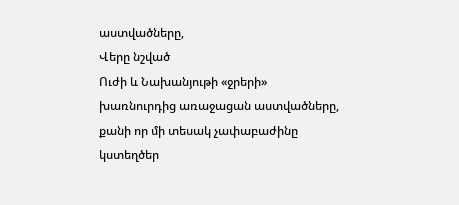աստվածները,
Վերը նշված
Ուժի և Նախանյութի «ջրերի» խառնուրդից առաջացան աստվածները, քանի որ մի տեսակ չափաբաժինը
կստեղծեր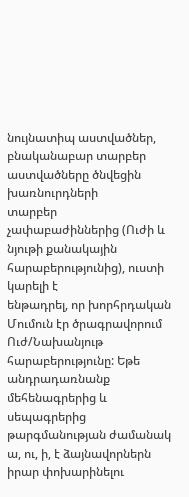նույնատիպ աստվածներ, բնականաբար տարբեր աստվածները ծնվեցին խառնուրդների
տարբեր չափաբաժիններից (Ուժի և նյութի քանակային հարաբերությունից), ուստի կարելի է
ենթադրել, որ խորհրդական Մումուն էր ծրագրավորում Ուժ/Նախանյութ հարաբերությունը: Եթե անդրադառնանք մեհենագրերից և սեպագրերից
թարգմանության ժամանակ ա, ու, ի, է ձայնավորներն
իրար փոխարինելու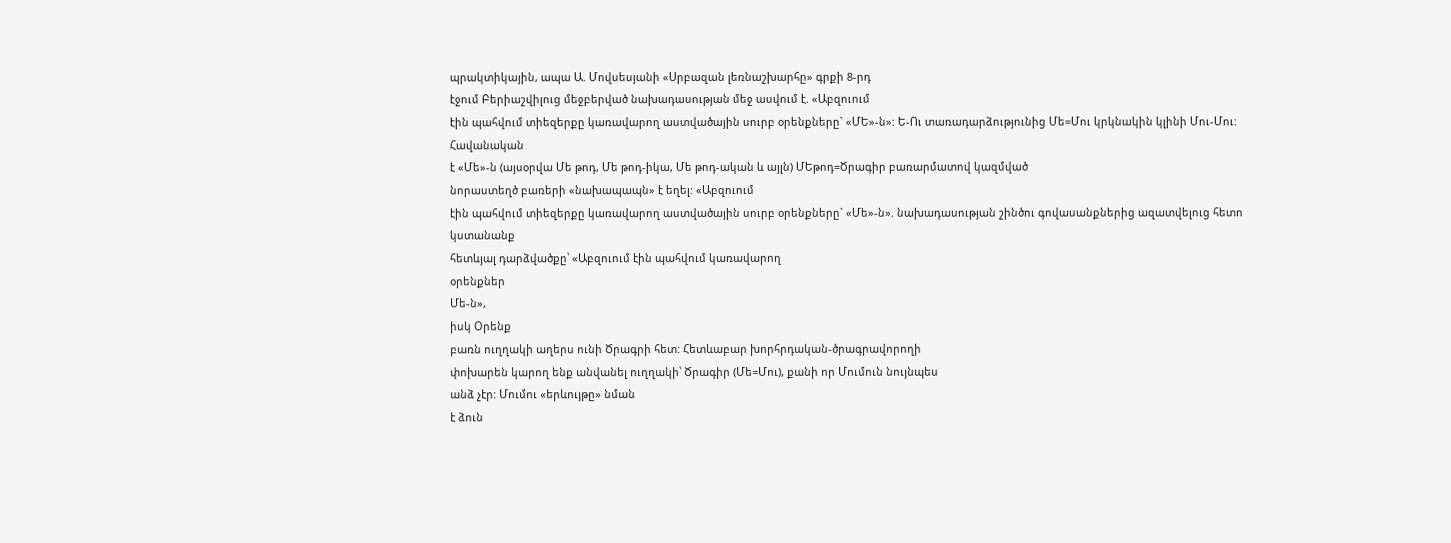պրակտիկային, ապա Ա. Մովսեսյանի «Սրբազան լեռնաշխարհը» գրքի 8-րդ
էջում Բերիաշվիլուց մեջբերված նախադասության մեջ ասվում է. «Աբզուում
էին պահվում տիեզերքը կառավարող աստվածային սուրբ օրենքները` «ՄԵ»-ն»: Ե-Ու տառադարձությունից Մե=Մու կրկնակին կլինի Մու-Մու: Հավանական
է «Մե»-ն (այսօրվա Մե թոդ, Մե թոդ-իկա, Մե թոդ-ական և այլն) ՄԵթոդ=Ծրագիր բառարմատով կազմված
նորաստեղծ բառերի «նախապապն» է եղել: «Աբզուում
էին պահվում տիեզերքը կառավարող աստվածային սուրբ օրենքները` «Մե»-ն». նախադասության շինծու գովասանքներից ազատվելուց հետո կստանանք
հետևյալ դարձվածքը՝ «Աբզուում էին պահվում կառավարող
օրենքներ
Մե-ն»,
իսկ Օրենք
բառն ուղղակի աղերս ունի Ծրագրի հետ: Հետևաբար խորհրդական-ծրագրավորողի
փոխարեն կարող ենք անվանել ուղղակի՝ Ծրագիր (Մե=Մու), քանի որ Մումուն նույնպես
անձ չէր: Մումու «երևույթը» նման
է ձուն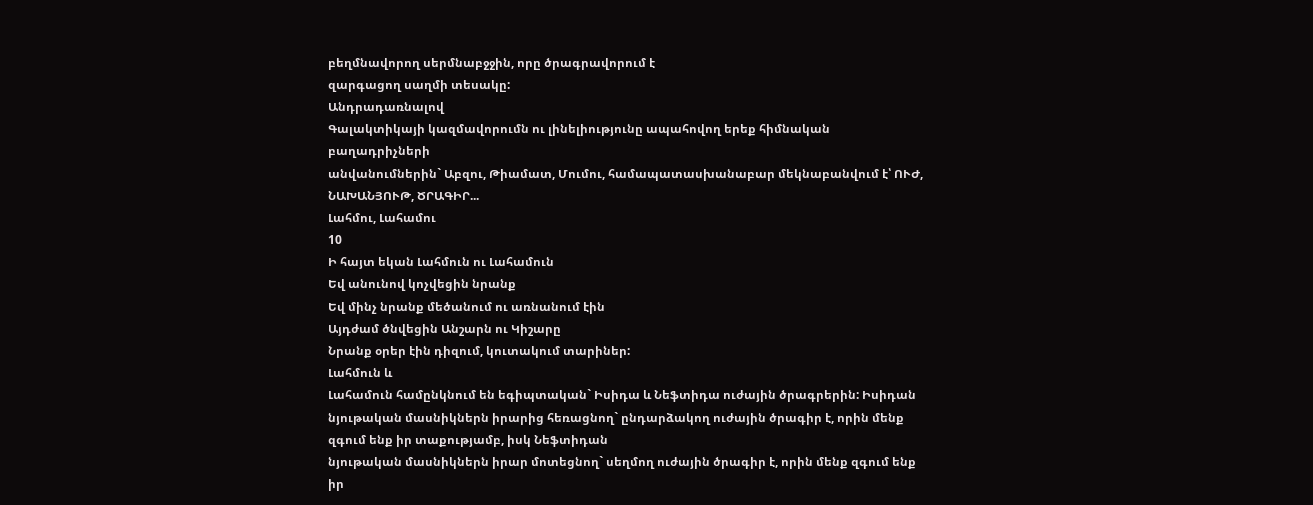բեղմնավորող սերմնաբջջին, որը ծրագրավորում է
զարգացող սաղմի տեսակը:
Անդրադառնալով
Գալակտիկայի կազմավորումն ու լինելիությունը ապահովող երեք հիմնական բաղադրիչների
անվանումներին` Աբզու, Թիամատ, Մումու, համապատասխանաբար մեկնաբանվում է՝ ՈՒԺ, ՆԱԽԱՆՅՈՒԹ, ԾՐԱԳԻՐ...
Լահմու, Լահամու
10
Ի հայտ եկան Լահմուն ու Լահամուն
Եվ անունով կոչվեցին նրանք
Եվ մինչ նրանք մեծանում ու առնանում էին
Այդժամ ծնվեցին Անշարն ու Կիշարը
Նրանք օրեր էին դիզում, կուտակում տարիներ:
Լահմուն և
Լահամուն համընկնում են եգիպտական` Իսիդա և Նեֆտիդա ուժային ծրագրերին: Իսիդան
նյութական մասնիկներն իրարից հեռացնող` ընդարձակող ուժային ծրագիր է, որին մենք զգում ենք իր տաքությամբ, իսկ Նեֆտիդան
նյութական մասնիկներն իրար մոտեցնող` սեղմող ուժային ծրագիր է, որին մենք զգում ենք իր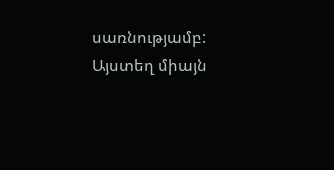սառնությամբ: Այստեղ միայն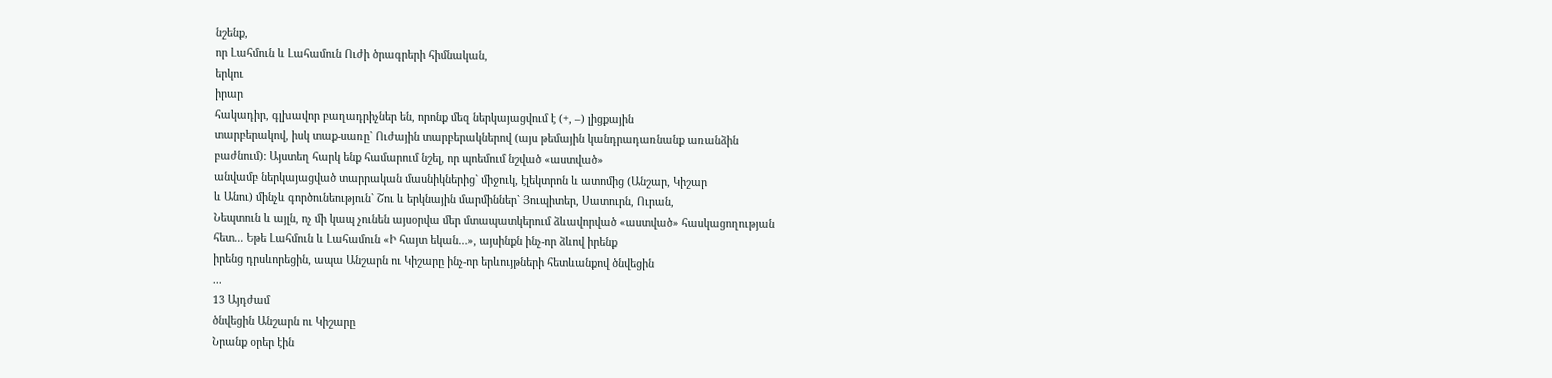նշենք,
որ Լահմուն և Լահամուն Ուժի ծրագրերի հիմնական,
երկու
իրար
հակադիր, գլխավոր բաղադրիչներ են, որոնք մեզ ներկայացվում է (+, –) լիցքային
տարբերակով, իսկ տաք-սառը` Ուժային տարբերակներով (այս թեմային կանդրադառնանք առանձին
բաժնում): Այստեղ հարկ ենք համարում նշել, որ պոեմում նշված «աստված»
անվամբ ներկայացված տարրական մասնիկներից` միջուկ, էլեկտրոն և ատոմից (Անշար, Կիշար
և Անու) մինչև գործունեություն` Շու և երկնային մարմիններ` Յուպիտեր, Սատուրն, Ուրան,
Նեպտուն և այլն, ոչ մի կապ չունեն այսօրվա մեր մտապատկերում ձևավորված «աստված» հասկացողության
հետ... Եթե Լահմուն և Լահամուն «Ի հայտ եկան…», այսինքն ինչ-որ ձևով իրենք
իրենց դրսևորեցին, ապա Անշարն ու Կիշարը ինչ-որ երևույթների հետևանքով ծնվեցին
...
13 Այդժամ
ծնվեցին Անշարն ու Կիշարը
Նրանք օրեր էին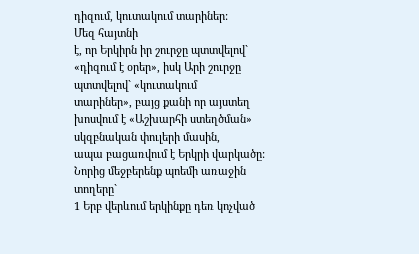դիզում, կուտակում տարիներ:
Մեզ հայտնի
է, որ Երկիրն իր շուրջը պտտվելով` «դիզում է օրեր», իսկ Արի շուրջը պտտվելով` «կուտակում
տարիներ», բայց քանի որ այստեղ խոսվում է «Աշխարհի ստեղծման» սկզբնական փուլերի մասին,
ապա բացառվում է Երկրի վարկածը: Նորից մեջբերենք պոեմի առաջին տողերը`
1 Երբ վերևում երկինքը դեռ կոչված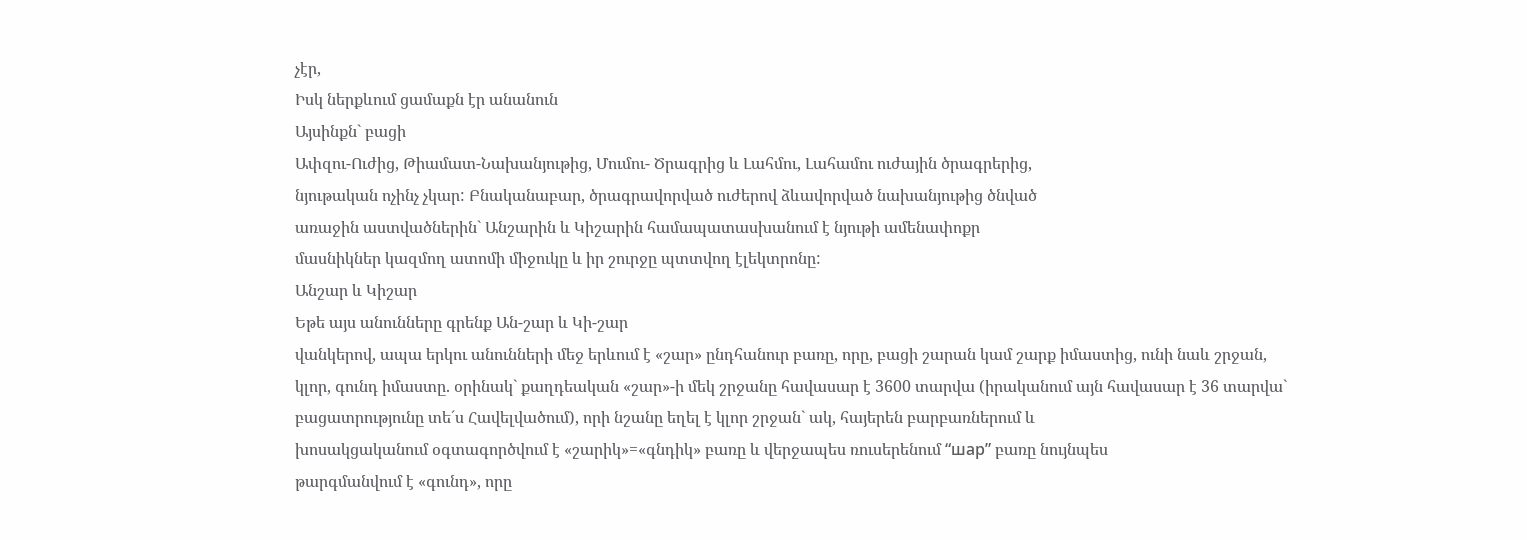չէր,
Իսկ ներքևում ցամաքն էր անանուն
Այսինքն` բացի
Ափզու-Ուժից, Թիամատ-Նախանյութից, Մումու- Ծրագրից և Լահմու, Լահամու ուժային ծրագրերից,
նյութական ոչինչ չկար: Բնականաբար, ծրագրավորված ուժերով ձևավորված նախանյութից ծնված
առաջին աստվածներին` Անշարին և Կիշարին համապատասխանում է նյութի ամենափոքր
մասնիկներ կազմող ատոմի միջուկը և իր շուրջը պտտվող էլեկտրոնը:
Անշար և Կիշար
Եթե այս անունները գրենք Ան-շար և Կի-շար
վանկերով, ապա երկու անունների մեջ երևում է «շար» ընդհանուր բառը, որը, բացի շարան կամ շարք իմաստից, ունի նաև շրջան,
կլոր, գունդ իմաստը. օրինակ` քաղդեական «շար»-ի մեկ շրջանը հավասար է 3600 տարվա (իրականում այն հավասար է 36 տարվա` բացատրությունը տե´ս Հավելվածում), որի նշանը եղել է կլոր շրջան` ակ, հայերեն բարբառներում և
խոսակցականում օգտագործվում է «շարիկ»=«գնդիկ» բառը և վերջապես ռուսերենում “шар” բառը նույնպես
թարգմանվում է «գունդ», որը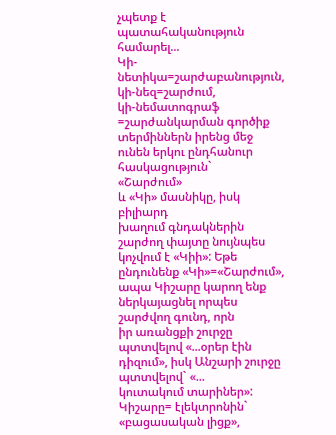չպետք է պատահականություն համարել...
Կի-նետիկա=շարժաբանություն, կի-նեզ=շարժում,
կի-նեմատոգրաֆ =շարժանկարման գործիք տերմիններն իրենց մեջ ունեն երկու ընդհանուր հասկացություն`
«Շարժում»
և «Կի» մասնիկը, իսկ բիլիարդ
խաղում գնդակներին շարժող փայտը նույնպես կոչվում է «Կիի»: Եթե ընդունենք «Կի»=«Շարժում»,
ապա Կիշարը կարող ենք ներկայացնել որպես շարժվող գունդ, որն
իր առանցքի շուրջը պտտվելով «...օրեր էին դիզում», իսկ Անշարի շուրջը պտտվելով` «...
կուտակում տարիներ»: Կիշարը= էլեկտրոնին` «բացասական լիցք»,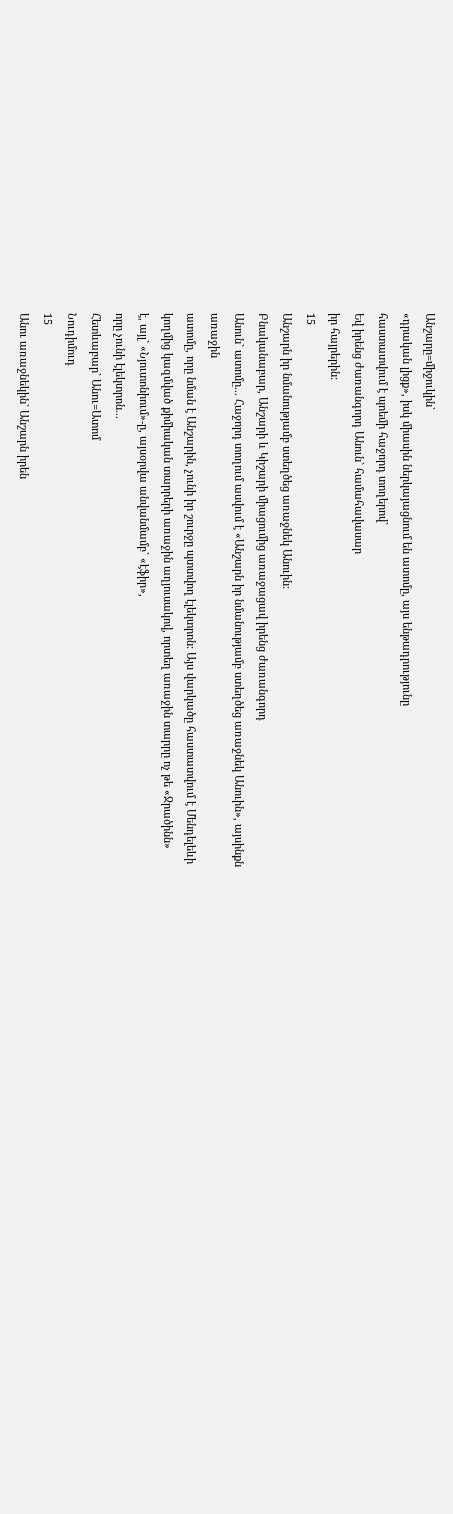Անշարը=միջուկին`
«դրական լիցք», իսկ միասին ներկայացնում են ատոմը, այս ենթադրությունը
հաստատվում է պոեմի հաջորդ տողերով`
Եվ իրենց ժառանգորդ Անուն` համահավասար
իր հայրերին:
15
Անշարն իր նմանությամբ ստեղծեց առաջնեկ Անուին:
Բնականաբար, Անշարի և Կիշարի միացումից առաջացավ իրենց ժառանգորդ
Անուն` ատոմը... Հաջորդ տողում ասվում է «Անշարն իր նմանությամբ ստեղծեց առաջնեկ Անուին», այսինքն
առաջին
ատոմը, որը նման է Անշարին, չունի իր շուրջը պտտվող էլեկտրոն: Այս վարկածը հաստատվում է Մենդելեևի
կողմից կազմված քիմիական տարրերի առաջին աղյուսակով, որտեղ առաջին տարրը ոչ թե «Ջրածինն»
է, այլ` «Նյուտոնիում»-ը, այսօրվա անվանմամբ` «էֆիր»,
որը չունի էլեկտրոն...
Հետևաբար` Անու=Ատոմ
Նուդիմուդ
15
Անու առաջնեկին` Անշարն իրեն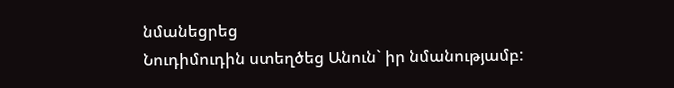նմանեցրեց
Նուդիմուդին ստեղծեց Անուն` իր նմանությամբ: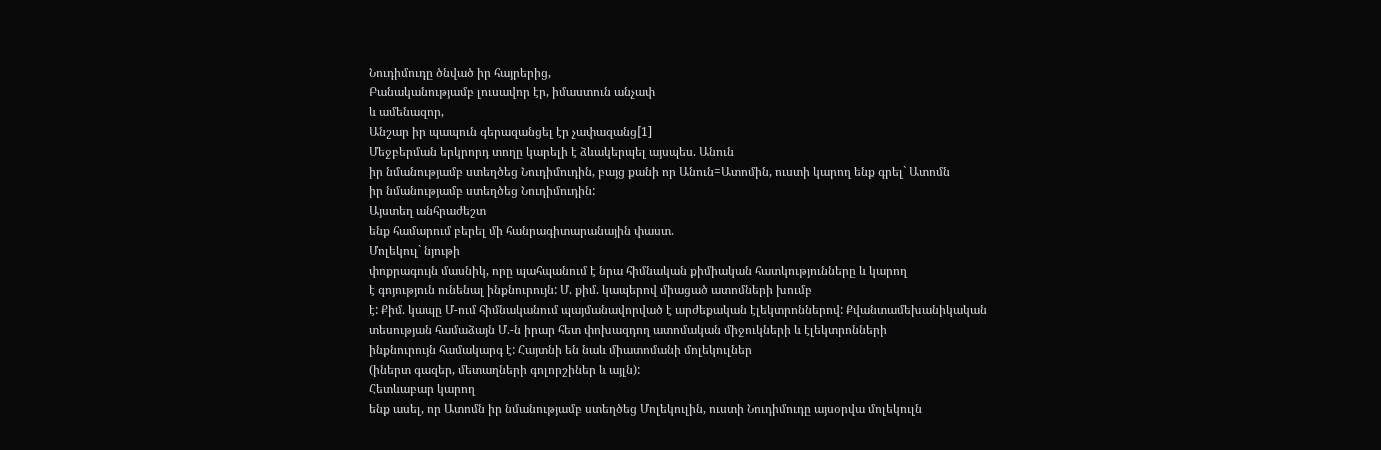Նուդիմուդը ծնված իր հայրերից,
Բանականությամբ լուսավոր էր, իմաստուն անչափ
և ամենազոր,
Անշար իր պապուն գերազանցել էր չափազանց[1]
Մեջբերման երկրորդ տողը կարելի է ձևակերպել այսպես. Անուն
իր նմանությամբ ստեղծեց Նուդիմուդին, բայց քանի որ Անուն=Ատոմին, ուստի կարող ենք գրել` Ատոմն
իր նմանությամբ ստեղծեց Նուդիմուդին:
Այստեղ անհրաժեշտ
ենք համարում բերել մի հանրագիտարանային փաստ.
Մոլեկուլ` նյութի
փոքրագույն մասնիկ, որը պահպանում է նրա հիմնական քիմիական հատկությունները և կարող
է գոյություն ունենալ ինքնուրույն: Մ. քիմ. կապերով միացած ատոմների խումբ
է: Քիմ. կապը Մ-ում հիմնականում պայմանավորված է արժեքական էլեկտրոններով: Քվանտամեխանիկական
տեսության համաձայն Մ.-ն իրար հետ փոխազդող ատոմական միջուկների և էլեկտրոնների
ինքնուրույն համակարգ է: Հայտնի են նաև միատոմանի մոլեկուլներ
(իներտ գազեր, մետաղների գոլորշիներ և այլն):
Հետևաբար կարող
ենք ասել, որ Ատոմն իր նմանությամբ ստեղծեց Մոլեկուլին, ուստի Նուդիմուդը այսօրվա մոլեկուլն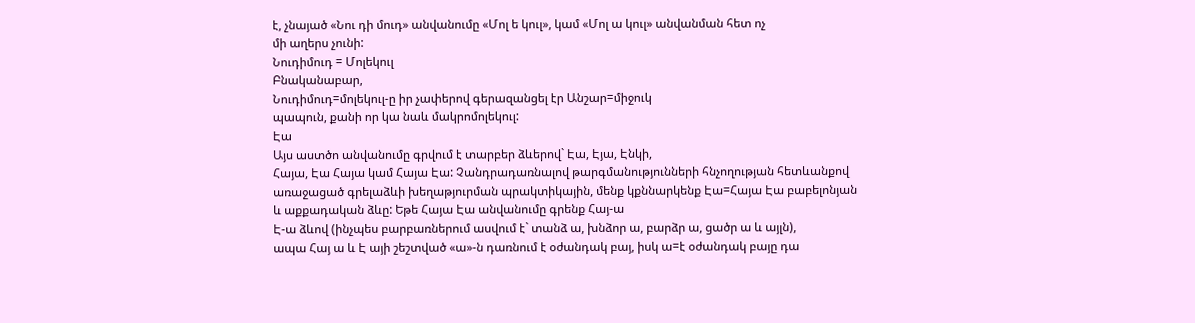է, չնայած «Նու դի մուդ» անվանումը «Մոլ ե կուլ», կամ «Մոլ ա կուլ» անվանման հետ ոչ
մի աղերս չունի:
Նուդիմուդ = Մոլեկուլ
Բնականաբար,
Նուդիմուդ=մոլեկուլ-ը իր չափերով գերազանցել էր Անշար=միջուկ
պապուն, քանի որ կա նաև մակրոմոլեկուլ:
Էա
Այս աստծո անվանումը գրվում է տարբեր ձևերով` Էա, Էյա, Էնկի,
Հայա, Էա Հայա կամ Հայա Էա: Չանդրադառնալով թարգմանությունների հնչողության հետևանքով
առաջացած գրելաձևի խեղաթյուրման պրակտիկային, մենք կքննարկենք Էա=Հայա Էա բաբելոնյան
և աքքադական ձևը: Եթե Հայա Էա անվանումը գրենք Հայ-ա
Է-ա ձևով (ինչպես բարբառներում ասվում է` տանձ ա, խնձոր ա, բարձր ա, ցածր ա և այլն),
ապա Հայ ա և Է այի շեշտված «ա»-ն դառնում է օժանդակ բայ, իսկ ա=է օժանդակ բայը դա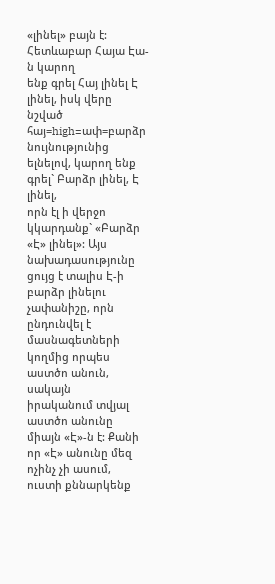«լինել» բայն է: Հետևաբար Հայա Էա-ն կարող
ենք գրել Հայ լինել Է լինել, իսկ վերը նշված հայ=high=ափ=բարձր
նույնությունից ելնելով, կարող ենք գրել` Բարձր լինել, Է լինել,
որն էլ ի վերջո կկարդանք` «Բարձր «Է» լինել»: Այս նախադասությունը ցույց է տալիս Է-ի
բարձր լինելու չափանիշը, որն ընդունվել է մասնագետների կողմից որպես աստծո անուն, սակայն
իրականում տվյալ աստծո անունը միայն «Է»-ն է: Քանի որ «Է» անունը մեզ ոչինչ չի ասում,
ուստի քննարկենք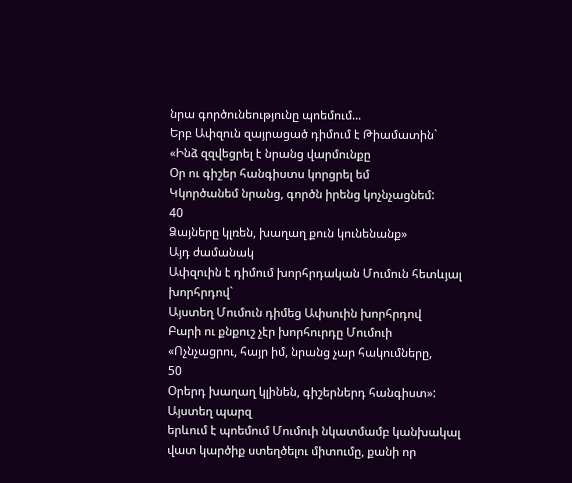նրա գործունեությունը պոեմում...
Երբ Ափզուն զայրացած դիմում է Թիամատին`
«Ինձ զզվեցրել է նրանց վարմունքը
Օր ու գիշեր հանգիստս կորցրել եմ
Կկործանեմ նրանց, գործն իրենց կոչնչացնեմ:
40
Ձայները կլռեն, խաղաղ քուն կունենանք»
Այդ ժամանակ
Ափզուին է դիմում խորհրդական Մումուն հետևյալ խորհրդով`
Այստեղ Մումուն դիմեց Ափսուին խորհրդով
Բարի ու քնքուշ չէր խորհուրդը Մումուի
«Ոչնչացրու, հայր իմ, նրանց չար հակումները,
50
Օրերդ խաղաղ կլինեն, գիշերներդ հանգիստ»:
Այստեղ պարզ
երևում է պոեմում Մումուի նկատմամբ կանխակալ վատ կարծիք ստեղծելու միտումը, քանի որ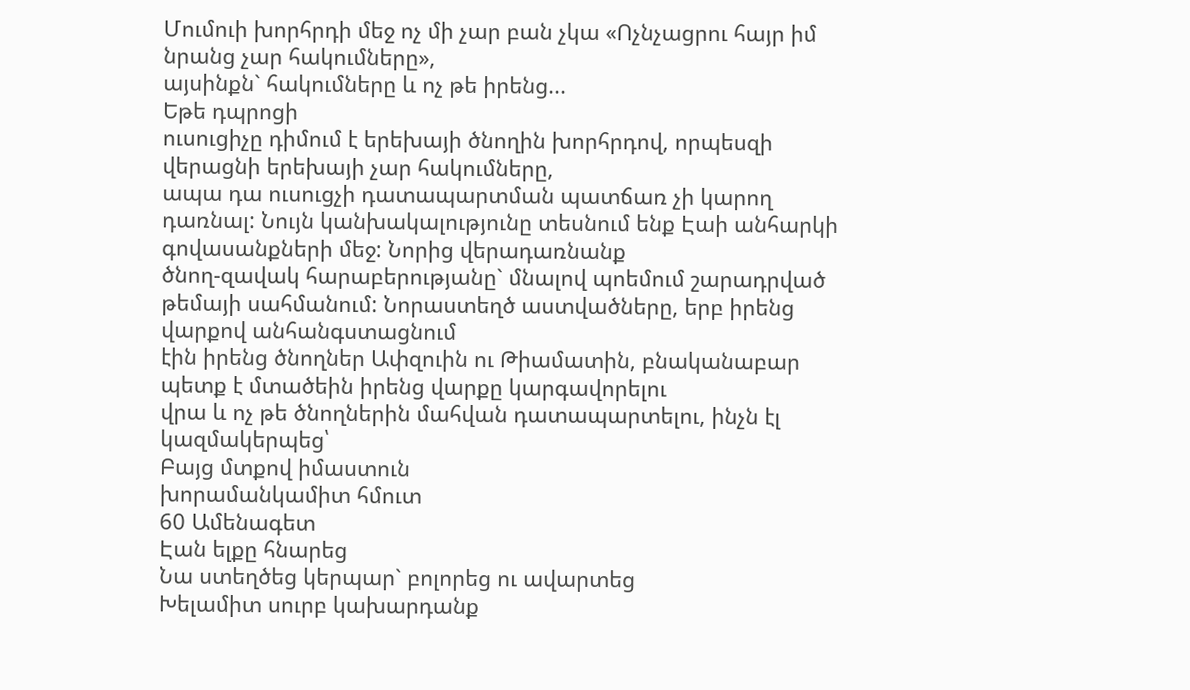Մումուի խորհրդի մեջ ոչ մի չար բան չկա «Ոչնչացրու հայր իմ նրանց չար հակումները»,
այսինքն` հակումները և ոչ թե իրենց...
Եթե դպրոցի
ուսուցիչը դիմում է երեխայի ծնողին խորհրդով, որպեսզի վերացնի երեխայի չար հակումները,
ապա դա ուսուցչի դատապարտման պատճառ չի կարող դառնալ: Նույն կանխակալությունը տեսնում ենք Էաի անհարկի գովասանքների մեջ: Նորից վերադառնանք
ծնող-զավակ հարաբերությանը` մնալով պոեմում շարադրված թեմայի սահմանում: Նորաստեղծ աստվածները, երբ իրենց վարքով անհանգստացնում
էին իրենց ծնողներ Ափզուին ու Թիամատին, բնականաբար պետք է մտածեին իրենց վարքը կարգավորելու
վրա և ոչ թե ծնողներին մահվան դատապարտելու, ինչն էլ կազմակերպեց՝
Բայց մտքով իմաստուն
խորամանկամիտ հմուտ
60 Ամենագետ
Էան ելքը հնարեց
Նա ստեղծեց կերպար` բոլորեց ու ավարտեց
Խելամիտ սուրբ կախարդանք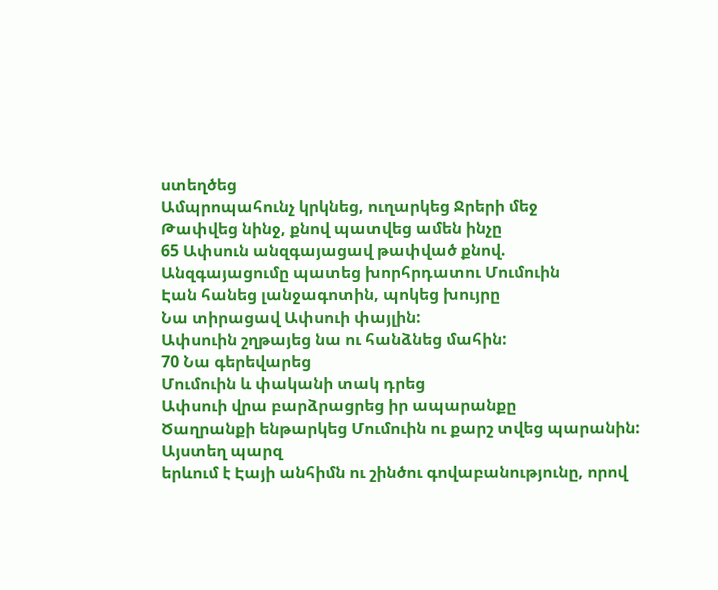ստեղծեց
Ամպրոպահունչ կրկնեց, ուղարկեց Ջրերի մեջ
Թափվեց նինջ, քնով պատվեց ամեն ինչը
65 Ափսուն անզգայացավ թափված քնով.
Անզգայացումը պատեց խորհրդատու Մումուին
Էան հանեց լանջագոտին, պոկեց խույրը
Նա տիրացավ Ափսուի փայլին:
Ափսուին շղթայեց նա ու հանձնեց մահին:
70 Նա գերեվարեց
Մումուին և փականի տակ դրեց
Ափսուի վրա բարձրացրեց իր ապարանքը
Ծաղրանքի ենթարկեց Մումուին ու քարշ տվեց պարանին:
Այստեղ պարզ
երևում է Էայի անհիմն ու շինծու գովաբանությունը, որով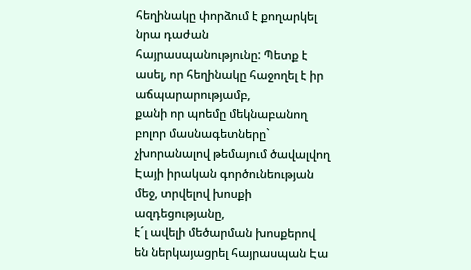հեղինակը փորձում է քողարկել
նրա դաժան հայրասպանությունը: Պետք է ասել, որ հեղինակը հաջողել է իր աճպարարությամբ,
քանի որ պոեմը մեկնաբանող բոլոր մասնագետները`
չխորանալով թեմայում ծավալվող Էայի իրական գործունեության մեջ, տրվելով խոսքի ազդեցությանը,
է´լ ավելի մեծարման խոսքերով են ներկայացրել հայրասպան Էա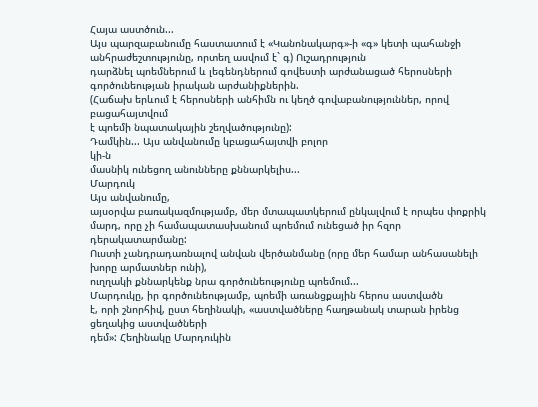Հայա աստծուն...
Այս պարզաբանումը հաստատում է «Կանոնակարգ»-ի «գ» կետի պահանջի
անհրաժեշտությունը, որտեղ ասվում է` գ) Ուշադրություն
դարձնել պոեմներում և լեգենդներում գովեստի արժանացած հերոսների գործունեության իրական արժանիքներին.
(Հաճախ երևում է հերոսների անհիմն ու կեղծ գովաբանություններ, որով բացահայտվում
է պոեմի նպատակային շեղվածությունը):
Դամկին... Այս անվանումը կբացահայտվի բոլոր
կի-ն
մասնիկ ունեցող անունները քննարկելիս...
Մարդուկ
Այս անվանումը,
այսօրվա բառակազմությամբ, մեր մտապատկերում ընկալվում է որպես փոքրիկ
մարդ, որը չի համապատասխանում պոեմում ունեցած իր հզոր դերակատարմանը:
Ուստի չանդրադառնալով անվան վերծանմանը (որը մեր համար անհասանելի խորը արմատներ ունի),
ուղղակի քննարկենք նրա գործունեությունը պոեմում...
Մարդուկը, իր գործունեությամբ, պոեմի առանցքային հերոս աստվածն
է, որի շնորհիվ, ըստ հեղինակի, «աստվածները հաղթանակ տարան իրենց ցեղակից աստվածների
դեմ»: Հեղինակը Մարդուկին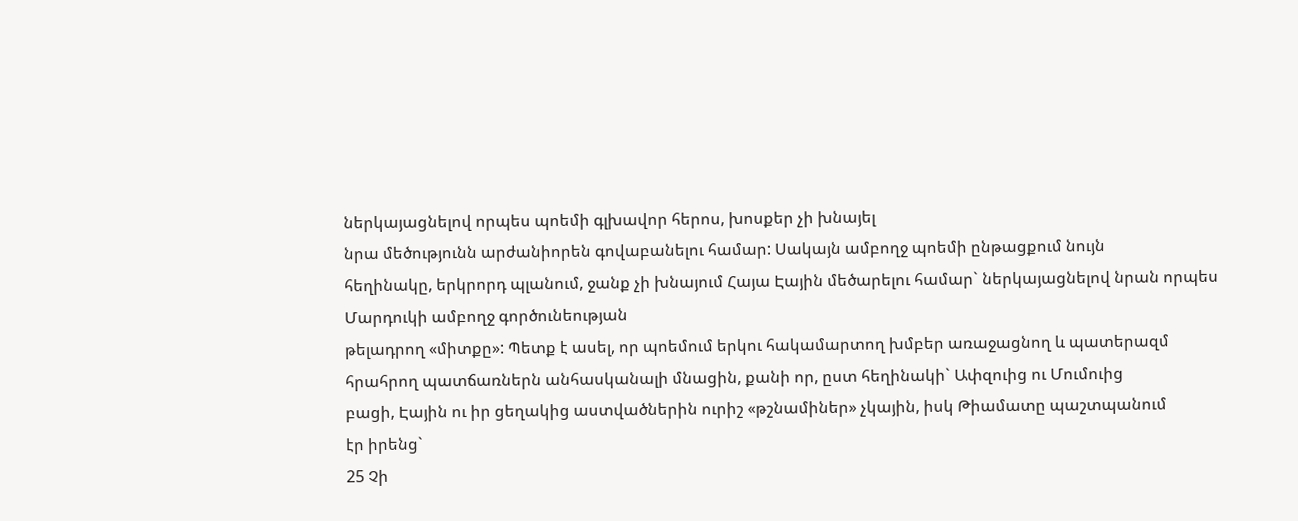ներկայացնելով որպես պոեմի գլխավոր հերոս, խոսքեր չի խնայել
նրա մեծությունն արժանիորեն գովաբանելու համար: Սակայն ամբողջ պոեմի ընթացքում նույն
հեղինակը, երկրորդ պլանում, ջանք չի խնայում Հայա Էային մեծարելու համար` ներկայացնելով նրան որպես Մարդուկի ամբողջ գործունեության
թելադրող «միտքը»: Պետք է ասել, որ պոեմում երկու հակամարտող խմբեր առաջացնող և պատերազմ
հրահրող պատճառներն անհասկանալի մնացին, քանի որ, ըստ հեղինակի` Ափզուից ու Մումուից
բացի, Էային ու իր ցեղակից աստվածներին ուրիշ «թշնամիներ» չկային, իսկ Թիամատը պաշտպանում
էր իրենց`
25 Չի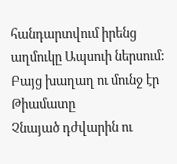հանդարտվում իրենց աղմուկը Ապսուի ներսում:
Բայց խաղաղ ու մունջ էր Թիամատը
Չնայած դժվարին ու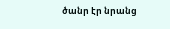ծանր էր նրանց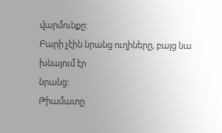վարմունքը:
Բարի չէին նրանց ուղիները, բայց նա խնայում էր
նրանց:
Թիամատը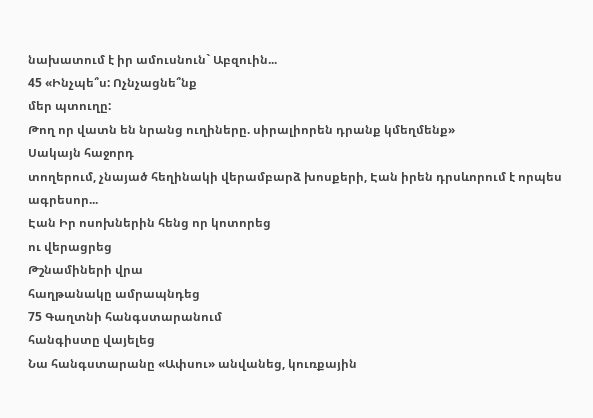նախատում է իր ամուսնուն` Աբզուին...
45 «Ինչպե՞ս: Ոչնչացնե՞նք
մեր պտուղը:
Թող որ վատն են նրանց ուղիները. սիրալիորեն դրանք կմեղմենք»
Սակայն հաջորդ
տողերում, չնայած հեղինակի վերամբարձ խոսքերի, Էան իրեն դրսևորում է որպես ագրեսոր...
Էան Իր ոսոխներին հենց որ կոտորեց
ու վերացրեց
Թշնամիների վրա
հաղթանակը ամրապնդեց
75 Գաղտնի հանգստարանում
հանգիստը վայելեց
Նա հանգստարանը «Ափսու» անվանեց, կուռքային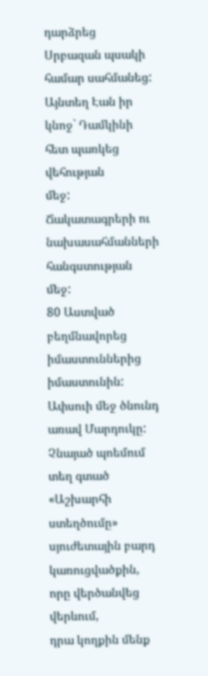դարձրեց
Սրբազան պսակի համար սահմանեց:
Այնտեղ Էան իր կնոջ` Դամկինի հետ պառկեց վեհության
մեջ:
Ճակատագրերի ու նախասահմանների հանգստության
մեջ:
80 Աստված բեղմնավորեց
իմաստուններից իմաստունին:
Ափսուի մեջ ծնունդ առավ Մարդուկը:
Չնայած պոեմում
տեղ գտած «Աշխարհի ստեղծումը» սյուժետային բարդ կառուցվածքին, որը վերծանվեց վերևում,
դրա կողքին մենք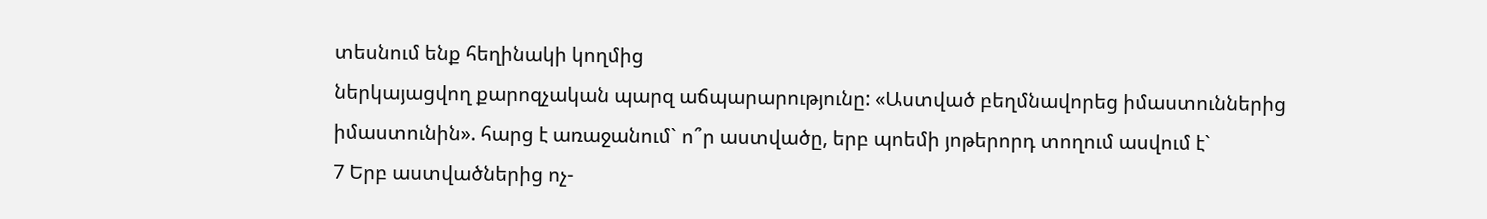տեսնում ենք հեղինակի կողմից
ներկայացվող քարոզչական պարզ աճպարարությունը: «Աստված բեղմնավորեց իմաստուններից
իմաստունին». հարց է առաջանում` ո՞ր աստվածը, երբ պոեմի յոթերորդ տողում ասվում է`
7 Երբ աստվածներից ոչ-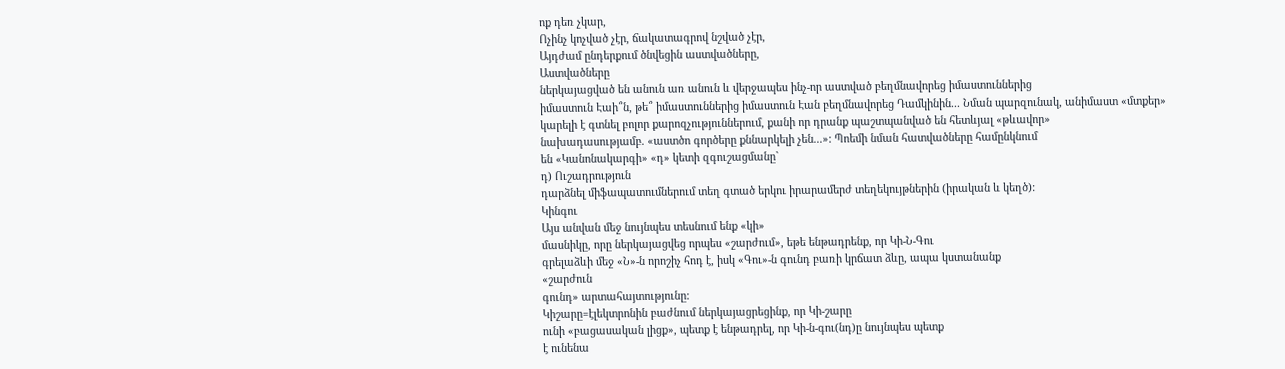ոք դեռ չկար,
Ոչինչ կոչված չէր, ճակատագրով նշված չէր,
Այդժամ ընդերքում ծնվեցին աստվածները,
Աստվածները
ներկայացված են անուն առ անուն և վերջապես ինչ-որ աստված բեղմնավորեց իմաստուններից
իմաստուն Էաի՞ն, թե՞ իմաստուններից իմաստուն Էան բեղմնավորեց Դամկինին... Նման պարզունակ, անիմաստ «մտքեր»
կարելի է գտնել բոլոր քարոզչություններում, քանի որ դրանք պաշտպանված են հետևյալ «թևավոր»
նախադասությամբ. «աստծո գործերը քննարկելի չեն...»: Պոեմի նման հատվածները համընկնում
են «Կանոնակարգի» «դ» կետի զգուշացմանը`
դ) Ուշադրություն
դարձնել միֆապատումներում տեղ գտած երկու իրարամերժ տեղեկույթներին (իրական և կեղծ):
Կինգու
Այս անվան մեջ նույնպես տեսնում ենք «կի»
մասնիկը, որը ներկայացվեց որպես «շարժում», եթե ենթադրենք, որ Կի-Ն-Գու
գրելաձևի մեջ «Ն»-ն որոշիչ հոդ է, իսկ «Գու»-ն գունդ բառի կրճատ ձևը, ապա կստանանք
«շարժուն
գունդ» արտահայտությունը:
Կիշարը=էլեկտրոնին բաժնում ներկայացրեցինք, որ Կի-շարը
ունի «բացասական լիցք», պետք է ենթադրել, որ Կի-ն-գու(նդ)ը նույնպես պետք
է ունենա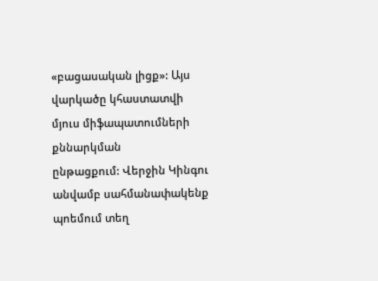«բացասական լիցք»: Այս վարկածը կհաստատվի մյուս միֆապատումների քննարկման
ընթացքում: Վերջին Կինգու անվամբ սահմանափակենք պոեմում տեղ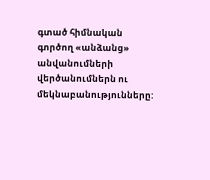գտած հիմնական գործող «անձանց» անվանումների
վերծանումներն ու մեկնաբանությունները: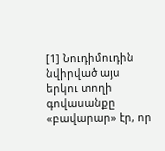[1] Նուդիմուդին նվիրված այս երկու տողի գովասանքը «բավարար» էր, որ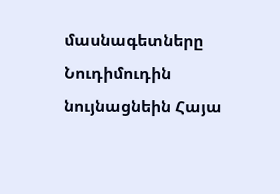մասնագետները Նուդիմուդին նույնացնեին Հայա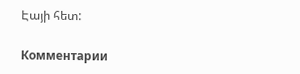Էայի հետ:

Комментарии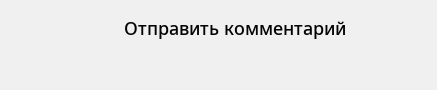Отправить комментарий